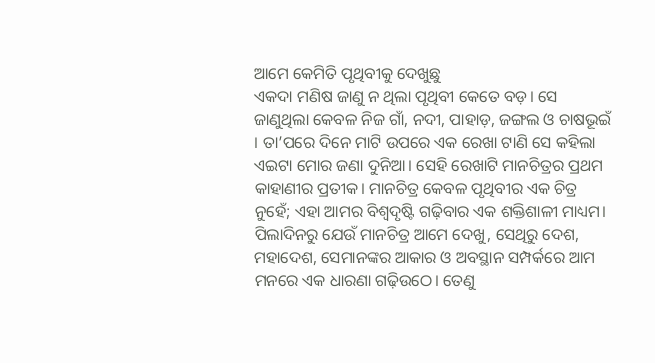ଆମେ କେମିତି ପୃଥିବୀକୁ ଦେଖୁଛୁ
ଏକଦା ମଣିଷ ଜାଣୁ ନ ଥିଲା ପୃଥିବୀ କେତେ ବଡ଼। ସେ ଜାଣୁଥିଲା କେବଳ ନିଜ ଗାଁ, ନଦୀ, ପାହାଡ଼, ଜଙ୍ଗଲ ଓ ଚାଷଭୂଇଁ । ତା’ପରେ ଦିନେ ମାଟି ଉପରେ ଏକ ରେଖା ଟାଣି ସେ କହିଲା ଏଇଟା ମୋର ଜଣା ଦୁନିଆ। ସେହି ରେଖାଟି ମାନଚିତ୍ରର ପ୍ରଥମ କାହାଣୀର ପ୍ରତୀକ। ମାନଚିତ୍ର କେବଳ ପୃଥିବୀର ଏକ ଚିତ୍ର ନୁହେଁ; ଏହା ଆମର ବିଶ୍ୱଦୃଷ୍ଟି ଗଢ଼ିବାର ଏକ ଶକ୍ତିଶାଳୀ ମାଧ୍ୟମ। ପିଲାଦିନରୁ ଯେଉଁ ମାନଚିତ୍ର ଆମେ ଦେଖୁ, ସେଥିରୁ ଦେଶ, ମହାଦେଶ, ସେମାନଙ୍କର ଆକାର ଓ ଅବସ୍ଥାନ ସମ୍ପର୍କରେ ଆମ ମନରେ ଏକ ଧାରଣା ଗଢ଼ିଉଠେ। ତେଣୁ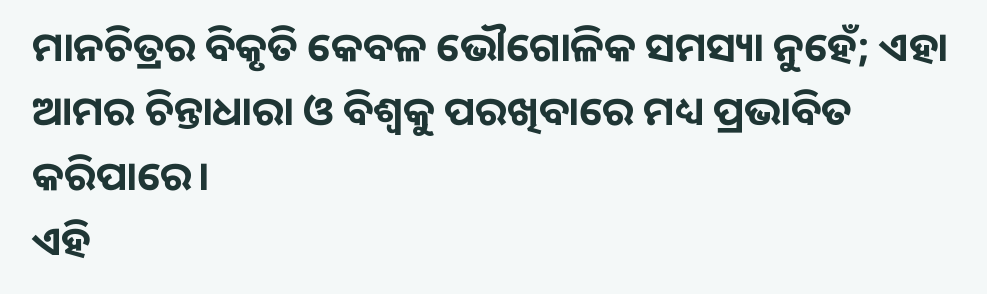ମାନଚିତ୍ରର ବିକୃତି କେବଳ ଭୌଗୋଳିକ ସମସ୍ୟା ନୁହେଁ; ଏହା ଆମର ଚିନ୍ତାଧାରା ଓ ବିଶ୍ୱକୁ ପରଖିବାରେ ମଧ୍ୟ ପ୍ରଭାବିତ କରିପାରେ।
ଏହି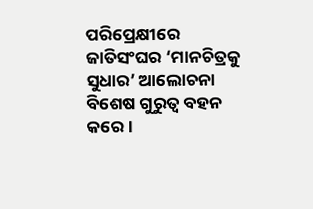ପରିପ୍ରେକ୍ଷୀରେ ଜାତିସଂଘର ‘ମାନଚିତ୍ରକୁ ସୁଧାର’ ଆଲୋଚନା ବିଶେଷ ଗୁରୁତ୍ୱ ବହନ କରେ।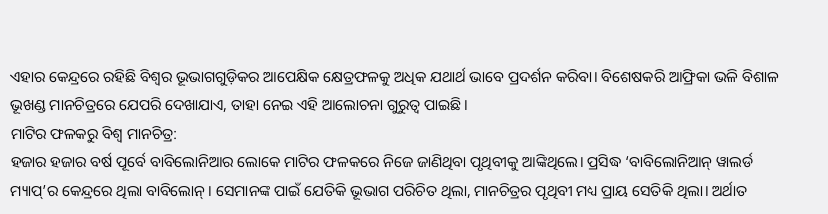ଏହାର କେନ୍ଦ୍ରରେ ରହିଛି ବିଶ୍ୱର ଭୂଭାଗଗୁଡ଼ିକର ଆପେକ୍ଷିକ କ୍ଷେତ୍ରଫଳକୁ ଅଧିକ ଯଥାର୍ଥ ଭାବେ ପ୍ରଦର୍ଶନ କରିବା। ବିଶେଷକରି ଆଫ୍ରିକା ଭଳି ବିଶାଳ ଭୂଖଣ୍ଡ ମାନଚିତ୍ରରେ ଯେପରି ଦେଖାଯାଏ, ତାହା ନେଇ ଏହି ଆଲୋଚନା ଗୁରୁତ୍ୱ ପାଇଛି।
ମାଟିର ଫଳକରୁ ବିଶ୍ୱ ମାନଚିତ୍ର:
ହଜାର ହଜାର ବର୍ଷ ପୂର୍ବେ ବାବିଲୋନିଆର ଲୋକେ ମାଟିର ଫଳକରେ ନିଜେ ଜାଣିଥିବା ପୃଥିବୀକୁ ଆଙ୍କିଥିଲେ। ପ୍ରସିଦ୍ଧ ‘ବାବିଲୋନିଆନ୍ ୱାଲର୍ଡ ମ୍ୟାପ୍’ର କେନ୍ଦ୍ରରେ ଥିଲା ବାବିଲୋନ୍। ସେମାନଙ୍କ ପାଇଁ ଯେତିକି ଭୂଭାଗ ପରିଚିତ ଥିଲା, ମାନଚିତ୍ରର ପୃଥିବୀ ମଧ୍ୟ ପ୍ରାୟ ସେତିକି ଥିଲା। ଅର୍ଥାତ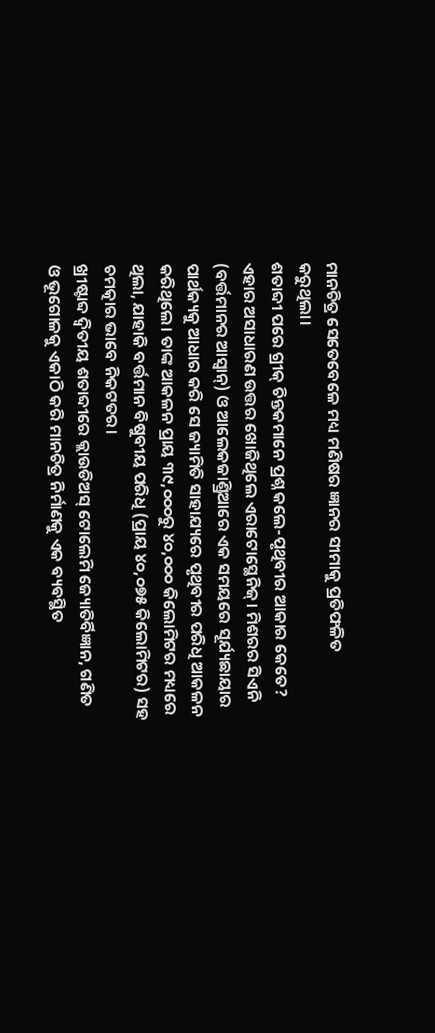ମାନଚିତ୍ର ସେତେବେଳେ ମଧ୍ୟ ମଣିଷର ଜ୍ଞାନର ସୀମାକୁ ପ୍ରତିଫଳିତ କରୁଥିଲା।
ଶତାବ୍ଦୀ ପରେ ଗ୍ରୀକ୍ ଚିନ୍ତକମାନେ ପ୍ରଶ୍ନ କଲେ-ପୃଥିବୀର ଆକାର କେତେ? ଏହାର ଅସାଧାରଣ ଉତ୍ତର ଖୋଜିଥିଲେ ଏରାଟୋସ୍ଥେନିଜ୍। ମିଶରର ସିଏନି (ବର୍ତ୍ତମାନର ଆସ୍ବାନ୍) ଓ ଆଲେକଜାଣ୍ଡ୍ରିଆରେ ଏକ ସମୟରେ ସୂର୍ଯ୍ୟଛାୟାର ପାର୍ଥକ୍ୟକୁ ଆଧାର କରି ସେ ଜ୍ୟାମିତି ସାହାଯ୍ୟରେ ପୃଥିବୀର ପରିଧି ଆକଳନ କରିଥିଲେ। ତାଙ୍କ ଆକଳନ ପ୍ରାୟ ୩୯,୦୦୦ରୁ ୪୦,୦୦୦ କିଲୋମିଟର ମଧ୍ୟରେ ଥିଲା, ଯାହାକି ବର୍ତ୍ତମାନ ବିଷୁବୀୟ ପରିଧି (ପ୍ରାୟ ୪୦,୦୭୫ କିଲୋମିଟର) ସହ ଚମତ୍କାର ଭାବେ ନିକଟତର।
ଖ୍ରୀଷ୍ଟାବ୍ଦ ଦ୍ୱିତୀୟ ଶତାବ୍ଦୀରେ କ୍ଲାଉଡିଅସ୍ ଟୋଲେମି ଜ୍ୟୋତିର୍ବିଜ୍ଞାନ, ଗଣିତ ଓ ଭୂଗୋଳକୁ ଏକାଠି କରି ମାନଚିତ୍ର ନିର୍ମାଣକୁ ଏକ ବ୍ୟବସ୍ଥିତ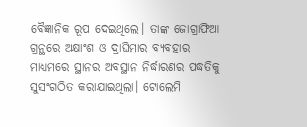ବୈଜ୍ଞାନିକ ରୂପ ଦେଇଥିଲେ। ତାଙ୍କ ଜୋଗ୍ରାଫିଆ ଗ୍ରନ୍ଥରେ ଅକ୍ଷାଂଶ ଓ ଦ୍ରାଘିମାର ବ୍ୟବହାର ମାଧ୍ୟମରେ ସ୍ଥାନର ଅବସ୍ଥାନ ନିର୍ଦ୍ଧାରଣର ପଦ୍ଧତିକୁ ସୁସଂଗଠିତ କରାଯାଇଥିଲା। ଟୋଲେମି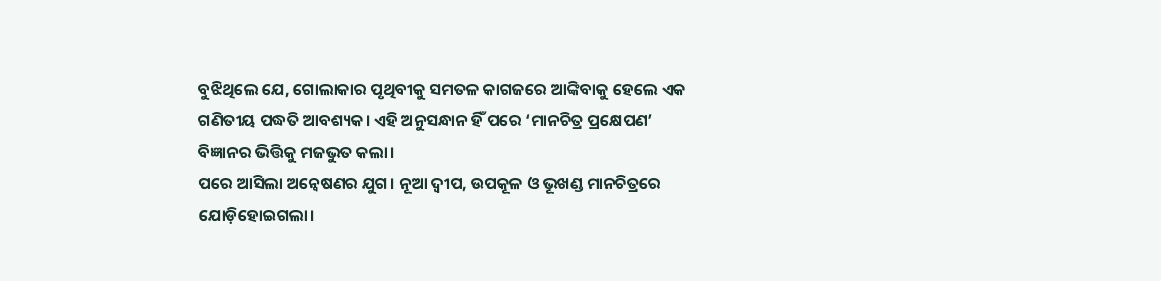ବୁଝିଥିଲେ ଯେ, ଗୋଲାକାର ପୃଥିବୀକୁ ସମତଳ କାଗଜରେ ଆଙ୍କିବାକୁ ହେଲେ ଏକ ଗଣିତୀୟ ପଦ୍ଧତି ଆବଶ୍ୟକ। ଏହି ଅନୁସନ୍ଧାନ ହିଁ ପରେ ‘ମାନଚିତ୍ର ପ୍ରକ୍ଷେପଣ’ ବିଜ୍ଞାନର ଭିତ୍ତିକୁ ମଜଭୁତ କଲା।
ପରେ ଆସିଲା ଅନ୍ବେଷଣର ଯୁଗ। ନୂଆ ଦ୍ୱୀପ, ଉପକୂଳ ଓ ଭୂଖଣ୍ଡ ମାନଚିତ୍ରରେ ଯୋଡ଼ିହୋଇଗଲା।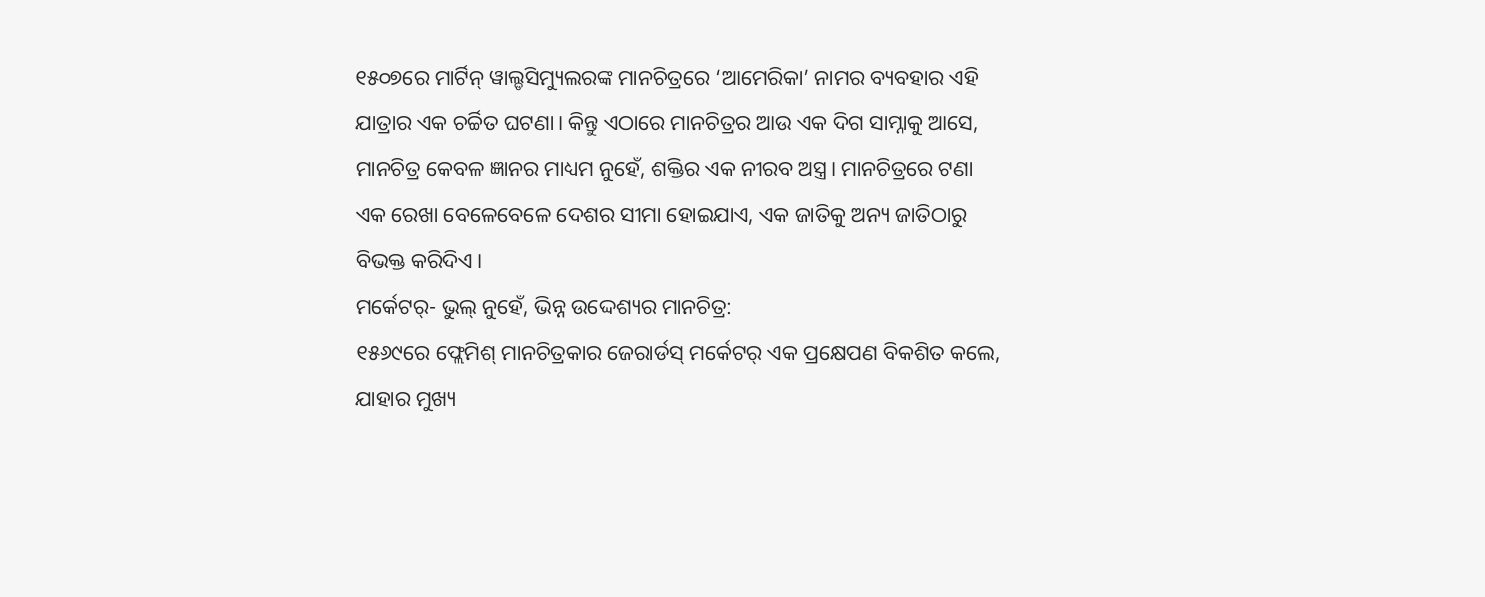୧୫୦୭ରେ ମାର୍ଟିନ୍ ୱାଲ୍ଡସିମ୍ୟୁଲରଙ୍କ ମାନଚିତ୍ରରେ ‘ଆମେରିକା’ ନାମର ବ୍ୟବହାର ଏହି ଯାତ୍ରାର ଏକ ଚର୍ଚ୍ଚିତ ଘଟଣା। କିନ୍ତୁ ଏଠାରେ ମାନଚିତ୍ରର ଆଉ ଏକ ଦିଗ ସାମ୍ନାକୁ ଆସେ, ମାନଚିତ୍ର କେବଳ ଜ୍ଞାନର ମାଧ୍ୟମ ନୁହେଁ, ଶକ୍ତିର ଏକ ନୀରବ ଅସ୍ତ୍ର। ମାନଚିତ୍ରରେ ଟଣା ଏକ ରେଖା ବେଳେବେଳେ ଦେଶର ସୀମା ହୋଇଯାଏ, ଏକ ଜାତିକୁ ଅନ୍ୟ ଜାତିଠାରୁ ବିଭକ୍ତ କରିଦିଏ।
ମର୍କେଟର୍- ଭୁଲ୍ ନୁହେଁ, ଭିନ୍ନ ଉଦ୍ଦେଶ୍ୟର ମାନଚିତ୍ର:
୧୫୬୯ରେ ଫ୍ଲେମିଶ୍ ମାନଚିତ୍ରକାର ଜେରାର୍ଡସ୍ ମର୍କେଟର୍ ଏକ ପ୍ରକ୍ଷେପଣ ବିକଶିତ କଲେ, ଯାହାର ମୁଖ୍ୟ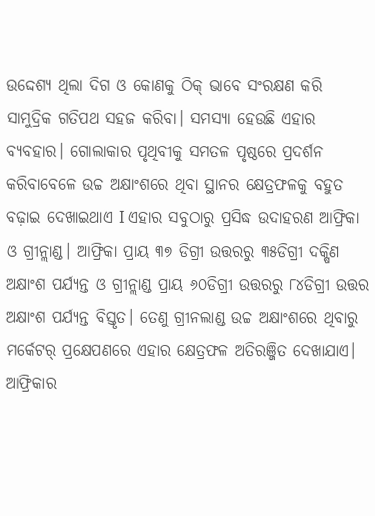ଉଦ୍ଦେଶ୍ୟ ଥିଲା ଦିଗ ଓ କୋଣକୁ ଠିକ୍ ଭାବେ ସଂରକ୍ଷଣ କରି ସାମୁଦ୍ରିକ ଗତିପଥ ସହଜ କରିବା। ସମସ୍ୟା ହେଉଛି ଏହାର ବ୍ୟବହାର। ଗୋଲାକାର ପୃଥିବୀକୁ ସମତଳ ପୃଷ୍ଠରେ ପ୍ରଦର୍ଶନ କରିବାବେଳେ ଉଚ୍ଚ ଅକ୍ଷାଂଶରେ ଥିବା ସ୍ଥାନର କ୍ଷେତ୍ରଫଳକୁ ବହୁତ ବଢ଼ାଇ ଦେଖାଇଥାଏ I ଏହାର ସବୁଠାରୁ ପ୍ରସିଦ୍ଧ ଉଦାହରଣ ଆଫ୍ରିକା ଓ ଗ୍ରୀନ୍ଲାଣ୍ଡ। ଆଫ୍ରିକା ପ୍ରାୟ ୩୭ ଡିଗ୍ରୀ ଉତ୍ତରରୁ ୩୫ଡିଗ୍ରୀ ଦକ୍ଷିଣ ଅକ୍ଷାଂଶ ପର୍ଯ୍ୟନ୍ତ ଓ ଗ୍ରୀନ୍ଲାଣ୍ଡ ପ୍ରାୟ ୬୦ଡିଗ୍ରୀ ଉତ୍ତରରୁ ୮୪ଡିଗ୍ରୀ ଉତ୍ତର ଅକ୍ଷାଂଶ ପର୍ଯ୍ୟନ୍ତ ବିସ୍ତୃତ। ତେଣୁ ଗ୍ରୀନଲାଣ୍ଡ ଉଚ୍ଚ ଅକ୍ଷାଂଶରେ ଥିବାରୁ ମର୍କେଟର୍ ପ୍ରକ୍ଷେପଣରେ ଏହାର କ୍ଷେତ୍ରଫଳ ଅତିରଞ୍ଜିତ ଦେଖାଯାଏ। ଆଫ୍ରିକାର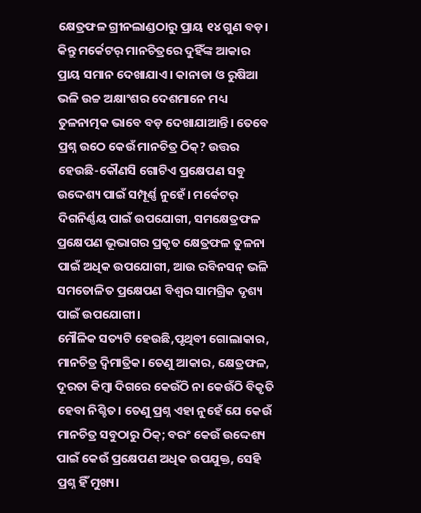କ୍ଷେତ୍ରଫଳ ଗ୍ରୀନଲାଣ୍ଡଠାରୁ ପ୍ରାୟ ୧୪ ଗୁଣ ବଡ଼। କିନ୍ତୁ ମର୍କେଟର୍ ମାନଚିତ୍ରରେ ଦୁହିଁଙ୍କ ଆକାର ପ୍ରାୟ ସମାନ ଦେଖାଯାଏ। କାନାଡା ଓ ରୁଷିଆ ଭଳି ଉଚ୍ଚ ଅକ୍ଷାଂଶର ଦେଶମାନେ ମଧ୍ୟ ତୁଳନାତ୍ମକ ଭାବେ ବଡ଼ ଦେଖାଯାଆନ୍ତି। ତେବେ ପ୍ରଶ୍ନ ଉଠେ କେଉଁ ମାନଚିତ୍ର ଠିକ୍? ଉତ୍ତର ହେଉଛି-କୌଣସି ଗୋଟିଏ ପ୍ରକ୍ଷେପଣ ସବୁ ଉଦ୍ଦେଶ୍ୟ ପାଇଁ ସମ୍ପୂର୍ଣ୍ଣ ନୁହେଁ। ମର୍କେଟର୍ ଦିଗନିର୍ଣ୍ଣୟ ପାଇଁ ଉପଯୋଗୀ, ସମକ୍ଷେତ୍ରଫଳ ପ୍ରକ୍ଷେପଣ ଭୂଭାଗର ପ୍ରକୃତ କ୍ଷେତ୍ରଫଳ ତୁଳନା ପାଇଁ ଅଧିକ ଉପଯୋଗୀ, ଆଉ ରବିନସନ୍ ଭଳି ସମତୋଳିତ ପ୍ରକ୍ଷେପଣ ବିଶ୍ୱର ସାମଗ୍ରିକ ଦୃଶ୍ୟ ପାଇଁ ଉପଯୋଗୀ।
ମୌଳିକ ସତ୍ୟଟି ହେଉଛି,ପୃଥିବୀ ଗୋଲାକାର, ମାନଚିତ୍ର ଦ୍ୱିମାତ୍ରିକ। ତେଣୁ ଆକାର, କ୍ଷେତ୍ରଫଳ, ଦୂରତା କିମ୍ବା ଦିଗରେ କେଉଁଠି ନା କେଉଁଠି ବିକୃତି ହେବା ନିଶ୍ଚିତ। ତେଣୁ ପ୍ରଶ୍ନ ଏହା ନୁହେଁ ଯେ କେଉଁ ମାନଚିତ୍ର ସବୁଠାରୁ ଠିକ୍; ବରଂ କେଉଁ ଉଦ୍ଦେଶ୍ୟ ପାଇଁ କେଉଁ ପ୍ରକ୍ଷେପଣ ଅଧିକ ଉପଯୁକ୍ତ, ସେହି ପ୍ରଶ୍ନ ହିଁ ମୁଖ୍ୟ।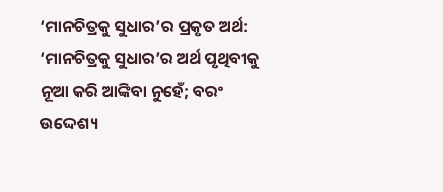‘ମାନଚିତ୍ରକୁ ସୁଧାର’ର ପ୍ରକୃତ ଅର୍ଥ:
‘ମାନଚିତ୍ରକୁ ସୁଧାର’ର ଅର୍ଥ ପୃଥିବୀକୁ ନୂଆ କରି ଆଙ୍କିବା ନୁହେଁ; ବରଂ ଉଦ୍ଦେଶ୍ୟ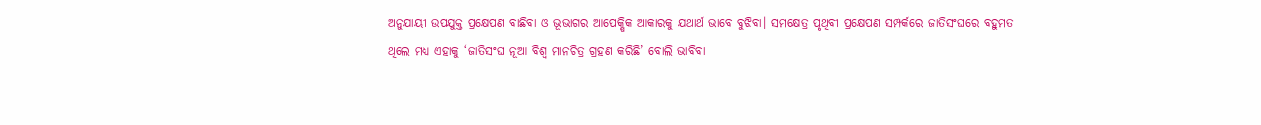ଅନୁଯାୟୀ ଉପଯୁକ୍ତ ପ୍ରକ୍ଷେପଣ ବାଛିବା ଓ ଭୂଭାଗର ଆପେକ୍ଷିକ ଆକାରକୁ ଯଥାର୍ଥ ଭାବେ ବୁଝିବା। ସମକ୍ଷେତ୍ର ପୃଥିବୀ ପ୍ରକ୍ଷେପଣ ସମ୍ପର୍କରେ ଜାତିସଂଘରେ ବହୁମତ ଥିଲେ ମଧ୍ୟ ଏହାକୁ ‘ଜାତିସଂଘ ନୂଆ ବିଶ୍ୱ ମାନଚିତ୍ର ଗ୍ରହଣ କରିଛି’ ବୋଲି ଭାବିବା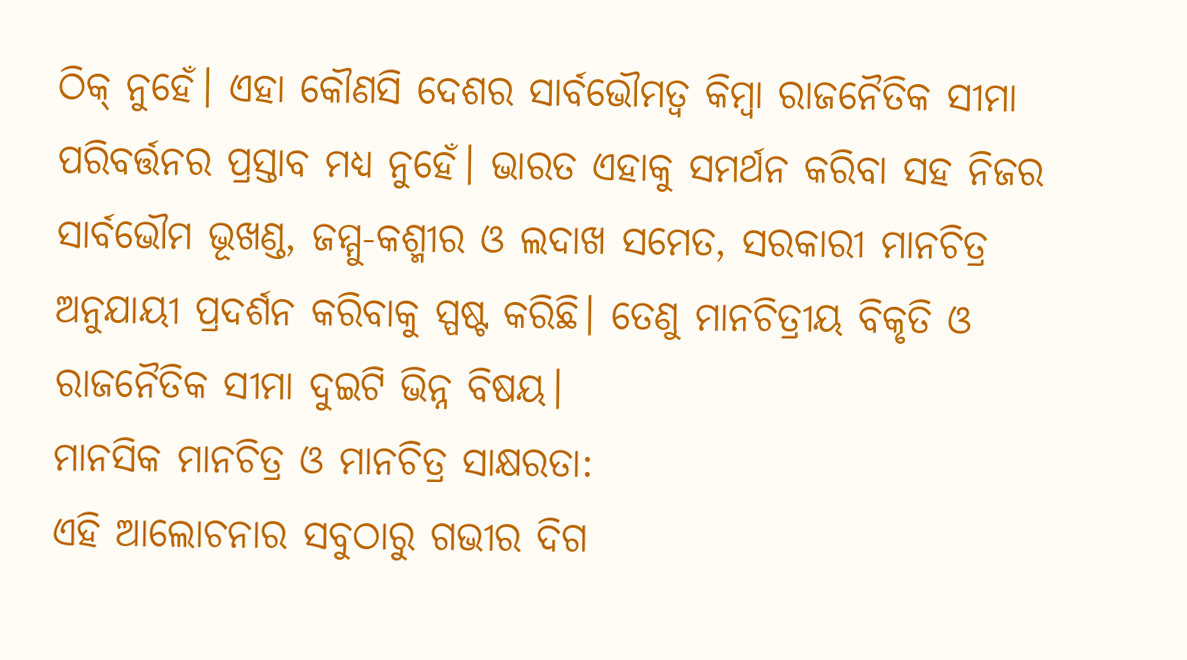ଠିକ୍ ନୁହେଁ। ଏହା କୌଣସି ଦେଶର ସାର୍ବଭୌମତ୍ୱ କିମ୍ବା ରାଜନୈତିକ ସୀମା ପରିବର୍ତ୍ତନର ପ୍ରସ୍ତାବ ମଧ୍ୟ ନୁହେଁ। ଭାରତ ଏହାକୁ ସମର୍ଥନ କରିବା ସହ ନିଜର ସାର୍ବଭୌମ ଭୂଖଣ୍ଡ, ଜମ୍ମୁ-କଶ୍ମୀର ଓ ଲଦାଖ ସମେତ, ସରକାରୀ ମାନଚିତ୍ର ଅନୁଯାୟୀ ପ୍ରଦର୍ଶନ କରିବାକୁ ସ୍ପଷ୍ଟ କରିଛି। ତେଣୁ ମାନଚିତ୍ରୀୟ ବିକୃତି ଓ ରାଜନୈତିକ ସୀମା ଦୁଇଟି ଭିନ୍ନ ବିଷୟ।
ମାନସିକ ମାନଚିତ୍ର ଓ ମାନଚିତ୍ର ସାକ୍ଷରତା:
ଏହି ଆଲୋଚନାର ସବୁଠାରୁ ଗଭୀର ଦିଗ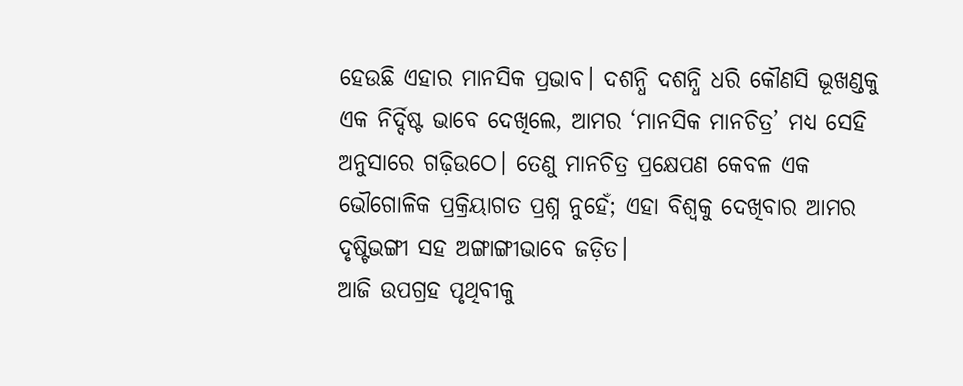ହେଉଛି ଏହାର ମାନସିକ ପ୍ରଭାବ। ଦଶନ୍ଧି ଦଶନ୍ଧି ଧରି କୌଣସି ଭୂଖଣ୍ଡକୁ ଏକ ନିର୍ଦ୍ଦିଷ୍ଟ ଭାବେ ଦେଖିଲେ, ଆମର ‘ମାନସିକ ମାନଚିତ୍ର’ ମଧ୍ୟ ସେହି ଅନୁସାରେ ଗଢ଼ିଉଠେ। ତେଣୁ ମାନଚିତ୍ର ପ୍ରକ୍ଷେପଣ କେବଳ ଏକ ଭୌଗୋଳିକ ପ୍ରକ୍ରିୟାଗତ ପ୍ରଶ୍ନ ନୁହେଁ; ଏହା ବିଶ୍ୱକୁ ଦେଖିବାର ଆମର ଦୃଷ୍ଟିଭଙ୍ଗୀ ସହ ଅଙ୍ଗାଙ୍ଗୀଭାବେ ଜଡ଼ିତ।
ଆଜି ଉପଗ୍ରହ ପୃଥିବୀକୁ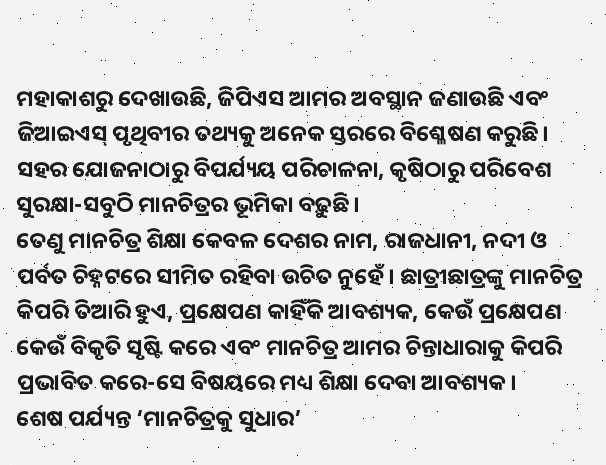ମହାକାଶରୁ ଦେଖାଉଛି, ଜିପିଏସ ଆମର ଅବସ୍ଥାନ ଜଣାଉଛି ଏବଂ ଜିଆଇଏସ୍ ପୃଥିବୀର ତଥ୍ୟକୁ ଅନେକ ସ୍ତରରେ ବିଶ୍ଳେଷଣ କରୁଛି। ସହର ଯୋଜନାଠାରୁ ବିପର୍ଯ୍ୟୟ ପରିଚାଳନା, କୃଷିଠାରୁ ପରିବେଶ ସୁରକ୍ଷା-ସବୁଠି ମାନଚିତ୍ରର ଭୂମିକା ବଢ଼ୁଛି।
ତେଣୁ ମାନଚିତ୍ର ଶିକ୍ଷା କେବଳ ଦେଶର ନାମ, ରାଜଧାନୀ, ନଦୀ ଓ ପର୍ବତ ଚିହ୍ନଟରେ ସୀମିତ ରହିବା ଉଚିତ ନୁହେଁ। ଛାତ୍ରୀଛାତ୍ରଙ୍କୁ ମାନଚିତ୍ର କିପରି ତିଆରି ହୁଏ, ପ୍ରକ୍ଷେପଣ କାହିଁକି ଆବଶ୍ୟକ, କେଉଁ ପ୍ରକ୍ଷେପଣ କେଉଁ ବିକୃତି ସୃଷ୍ଟି କରେ ଏବଂ ମାନଚିତ୍ର ଆମର ଚିନ୍ତାଧାରାକୁ କିପରି ପ୍ରଭାବିତ କରେ-ସେ ବିଷୟରେ ମଧ୍ୟ ଶିକ୍ଷା ଦେବା ଆବଶ୍ୟକ।
ଶେଷ ପର୍ଯ୍ୟନ୍ତ ‘ମାନଚିତ୍ରକୁ ସୁଧାର’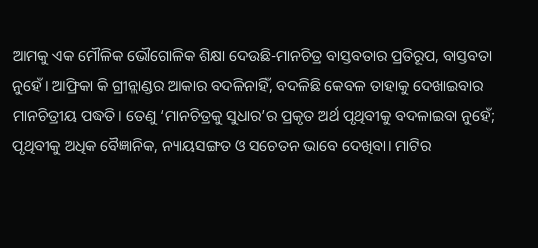ଆମକୁ ଏକ ମୌଳିକ ଭୌଗୋଳିକ ଶିକ୍ଷା ଦେଉଛି-ମାନଚିତ୍ର ବାସ୍ତବତାର ପ୍ରତିରୂପ, ବାସ୍ତବତା ନୁହେଁ। ଆଫ୍ରିକା କି ଗ୍ରୀନ୍ଲାଣ୍ଡର ଆକାର ବଦଳିନାହିଁ, ବଦଳିଛି କେବଳ ତାହାକୁ ଦେଖାଇବାର ମାନଚିତ୍ରୀୟ ପଦ୍ଧତି। ତେଣୁ ‘ମାନଚିତ୍ରକୁ ସୁଧାର’ର ପ୍ରକୃତ ଅର୍ଥ ପୃଥିବୀକୁ ବଦଳାଇବା ନୁହେଁ; ପୃଥିବୀକୁ ଅଧିକ ବୈଜ୍ଞାନିକ, ନ୍ୟାୟସଙ୍ଗତ ଓ ସଚେତନ ଭାବେ ଦେଖିବା। ମାଟିର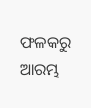ଫଳକରୁ ଆରମ୍ଭ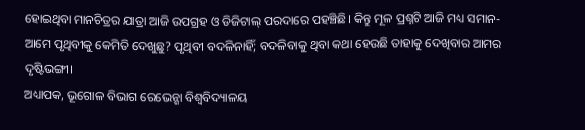ହୋଇଥିବା ମାନଚିତ୍ରର ଯାତ୍ରା ଆଜି ଉପଗ୍ରହ ଓ ଡିଜିଟାଲ୍ ପରଦାରେ ପହଞ୍ଚିଛି। କିନ୍ତୁ ମୂଳ ପ୍ରଶ୍ନଟି ଆଜି ମଧ୍ୟ ସମାନ-ଆମେ ପୃଥିବୀକୁ କେମିତି ଦେଖୁଛୁ? ପୃଥିବୀ ବଦଳିନାହିଁ; ବଦଳିବାକୁ ଥିବା କଥା ହେଉଛି ତାହାକୁ ଦେଖିବାର ଆମର ଦୃଷ୍ଟିଭଙ୍ଗୀ।
ଅଧ୍ୟାପକ, ଭୂଗୋଳ ବିଭାଗ ରେଭେନ୍ଶା ବିଶ୍ୱବିଦ୍ୟାଳୟ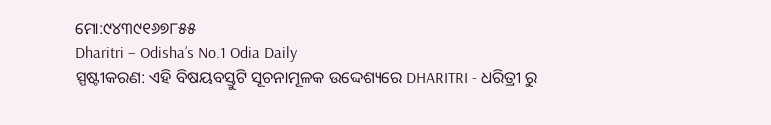ମୋ:୯୪୩୯୧୬୭୮୫୫
Dharitri – Odisha’s No.1 Odia Daily
ସ୍ପଷ୍ଟୀକରଣ: ଏହି ବିଷୟବସ୍ତୁଟି ସୂଚନାମୂଳକ ଉଦ୍ଦେଶ୍ୟରେ DHARITRI - ଧରିତ୍ରୀ ରୁ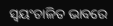ସ୍ୱୟଂଚାଳିତ ଭାବରେ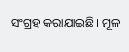ସଂଗ୍ରହ କରାଯାଇଛି। ମୂଳ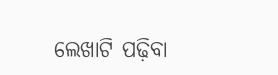ଲେଖାଟି ପଢ଼ିବା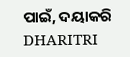ପାଇଁ, ଦୟାକରି DHARITRI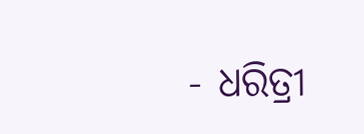- ଧରିତ୍ରୀ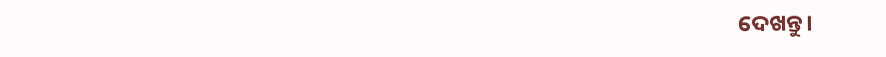ଦେଖନ୍ତୁ।